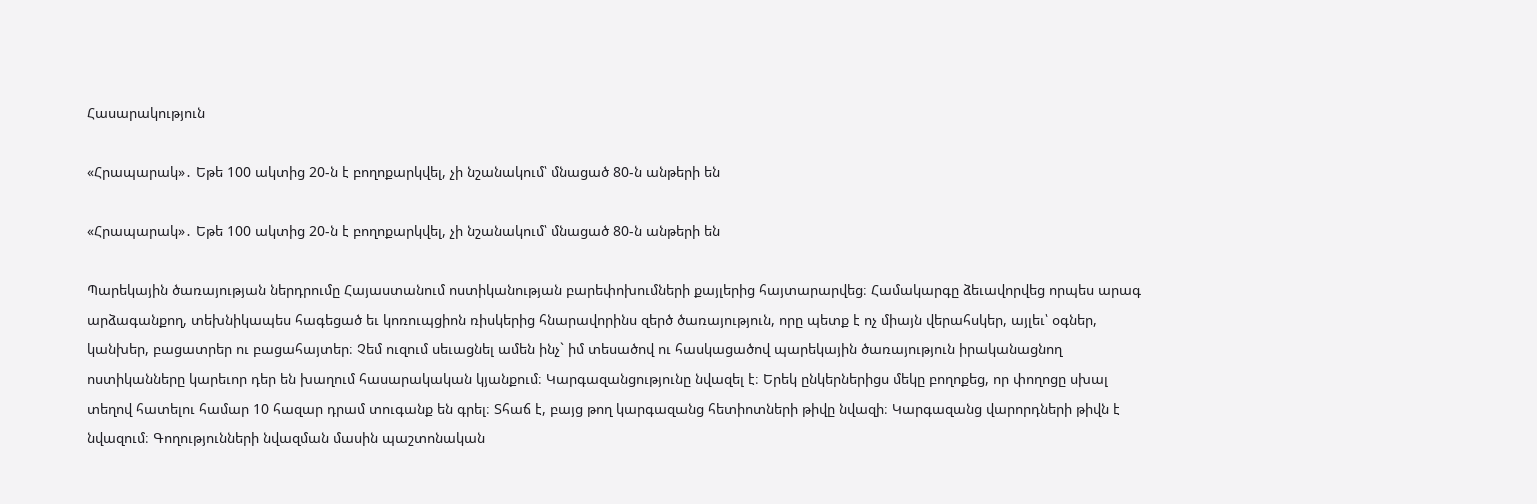Հասարակություն

«Հրապարակ»․ Եթե 100 ակտից 20-ն է բողոքարկվել, չի նշանակում՝ մնացած 80-ն անթերի են

«Հրապարակ»․ Եթե 100 ակտից 20-ն է բողոքարկվել, չի նշանակում՝ մնացած 80-ն անթերի են

Պարեկային ծառայության ներդրումը Հայաստանում ոստիկանության բարեփոխումների քայլերից հայտարարվեց։ Համակարգը ձեւավորվեց որպես արագ արձագանքող, տեխնիկապես հագեցած եւ կոռուպցիոն ռիսկերից հնարավորինս զերծ ծառայություն, որը պետք է ոչ միայն վերահսկեր, այլեւ՝ օգներ, կանխեր, բացատրեր ու բացահայտեր։ Չեմ ուզում սեւացնել ամեն ինչ` իմ տեսածով ու հասկացածով պարեկային ծառայություն իրականացնող ոստիկանները կարեւոր դեր են խաղում հասարակական կյանքում։ Կարգազանցությունը նվազել է։ Երեկ ընկերներիցս մեկը բողոքեց, որ փողոցը սխալ տեղով հատելու համար 10 հազար դրամ տուգանք են գրել։ Տհաճ է, բայց թող կարգազանց հետիոտների թիվը նվազի։ Կարգազանց վարորդների թիվն է նվազում։ Գողությունների նվազման մասին պաշտոնական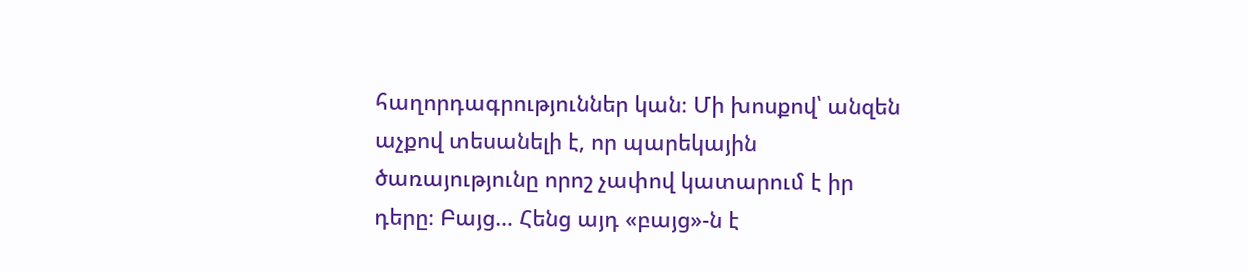հաղորդագրություններ կան։ Մի խոսքով՝ անզեն աչքով տեսանելի է, որ պարեկային ծառայությունը որոշ չափով կատարում է իր դերը։ Բայց… Հենց այդ «բայց»-ն է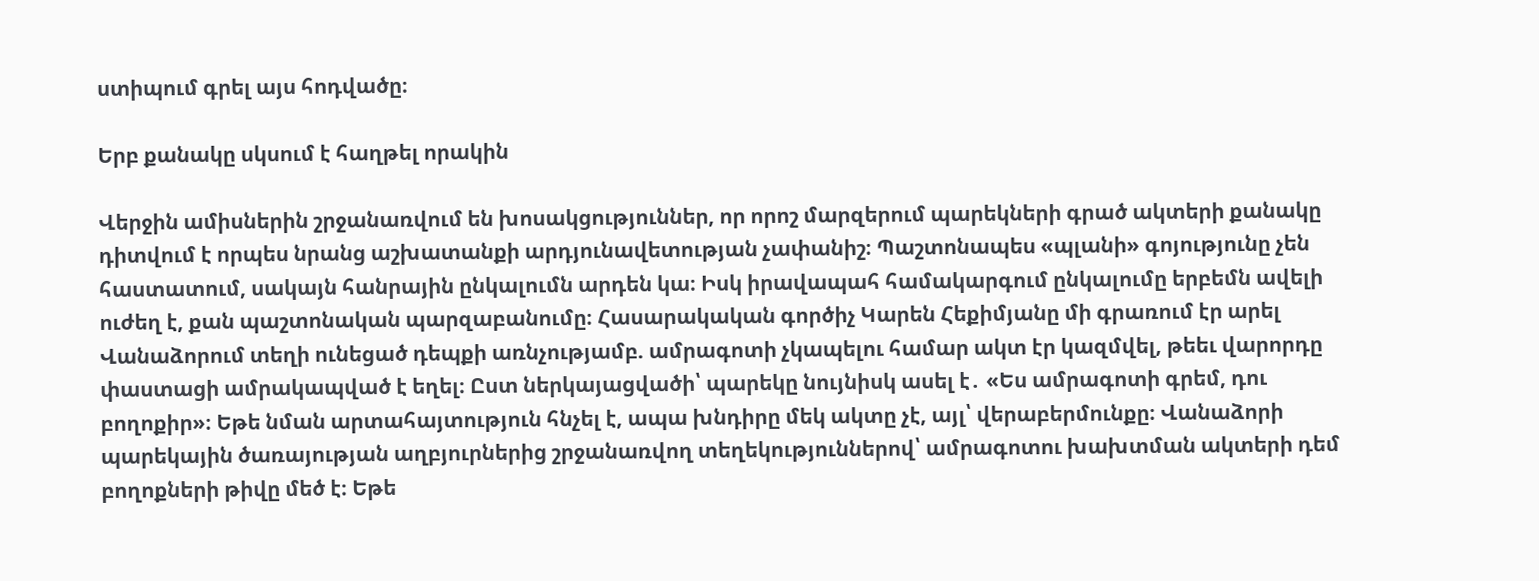ստիպում գրել այս հոդվածը։

Երբ քանակը սկսում է հաղթել որակին

Վերջին ամիսներին շրջանառվում են խոսակցություններ, որ որոշ մարզերում պարեկների գրած ակտերի քանակը դիտվում է որպես նրանց աշխատանքի արդյունավետության չափանիշ։ Պաշտոնապես «պլանի» գոյությունը չեն հաստատում, սակայն հանրային ընկալումն արդեն կա։ Իսկ իրավապահ համակարգում ընկալումը երբեմն ավելի ուժեղ է, քան պաշտոնական պարզաբանումը։ Հասարակական գործիչ Կարեն Հեքիմյանը մի գրառում էր արել Վանաձորում տեղի ունեցած դեպքի առնչությամբ. ամրագոտի չկապելու համար ակտ էր կազմվել, թեեւ վարորդը փաստացի ամրակապված է եղել։ Ըստ ներկայացվածի՝ պարեկը նույնիսկ ասել է․ «Ես ամրագոտի գրեմ, դու բողոքիր»։ Եթե նման արտահայտություն հնչել է, ապա խնդիրը մեկ ակտը չէ, այլ՝ վերաբերմունքը։ Վանաձորի պարեկային ծառայության աղբյուրներից շրջանառվող տեղեկություններով՝ ամրագոտու խախտման ակտերի դեմ բողոքների թիվը մեծ է։ Եթե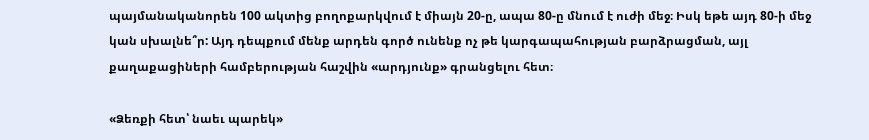պայմանականորեն 100 ակտից բողոքարկվում է միայն 20-ը, ապա 80-ը մնում է ուժի մեջ։ Իսկ եթե այդ 80-ի մեջ կան սխալնե՞ր: Այդ դեպքում մենք արդեն գործ ունենք ոչ թե կարգապահության բարձրացման, այլ քաղաքացիների համբերության հաշվին «արդյունք» գրանցելու հետ։

«Ձեռքի հետ՝ նաեւ պարեկ»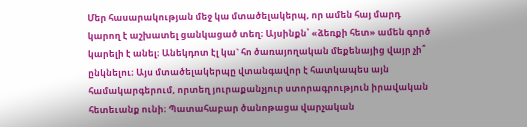Մեր հասարակության մեջ կա մտածելակերպ, որ ամեն հայ մարդ կարող է աշխատել ցանկացած տեղ։ Այսինքն՝ «ձեռքի հետ» ամեն գործ կարելի է անել։ Անեկդոտ էլ կա` հո ծառայողական մեքենայից վայր չի՞ ընկնելու։ Այս մտածելակերպը վտանգավոր է հատկապես այն համակարգերում, որտեղ յուրաքանչյուր ստորագրություն իրավական հետեւանք ունի։ Պատահաբար ծանոթացա վարչական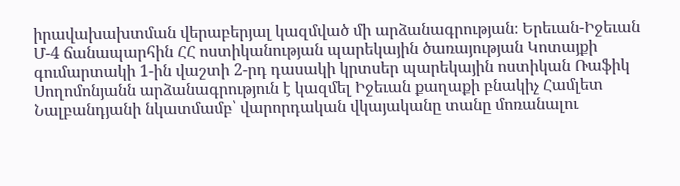իրավախախտման վերաբերյալ կազմված մի արձանագրության։ Երեւան-Իջեւան Մ-4 ճանապարհին ՀՀ ոստիկանության պարեկային ծառայության Կոտայքի գումարտակի 1-ին վաշտի 2-րդ դասակի կրտսեր պարեկային ոստիկան Ռաֆիկ Սողոմոնյանն արձանագրություն է կազմել Իջեւան քաղաքի բնակիչ Համլետ Նալբանդյանի նկատմամբ՝ վարորդական վկայականը տանը մոռանալու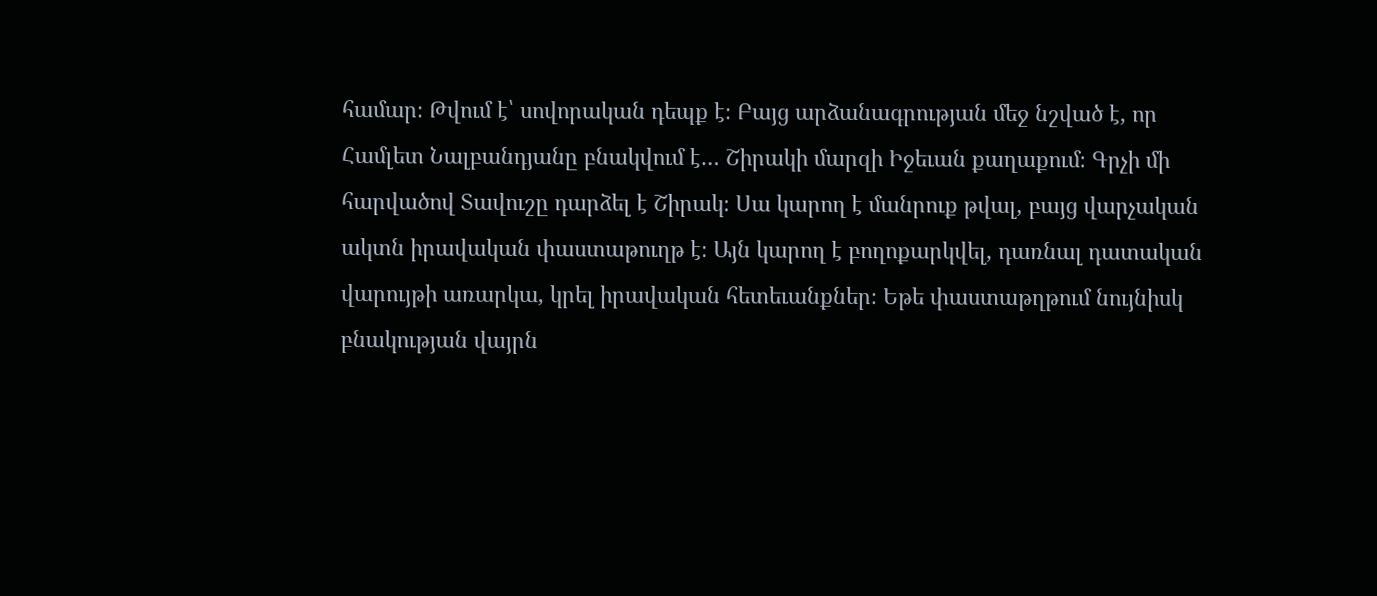համար։ Թվում է՝ սովորական դեպք է։ Բայց արձանագրության մեջ նշված է, որ Համլետ Նալբանդյանը բնակվում է… Շիրակի մարզի Իջեւան քաղաքում։ Գրչի մի հարվածով Տավուշը դարձել է Շիրակ։ Սա կարող է մանրուք թվալ, բայց վարչական ակտն իրավական փաստաթուղթ է։ Այն կարող է բողոքարկվել, դառնալ դատական վարույթի առարկա, կրել իրավական հետեւանքներ։ Եթե փաստաթղթում նույնիսկ բնակության վայրն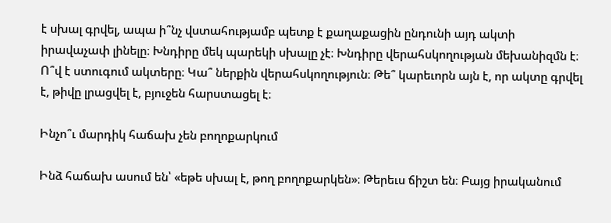է սխալ գրվել, ապա ի՞նչ վստահությամբ պետք է քաղաքացին ընդունի այդ ակտի իրավաչափ լինելը։ Խնդիրը մեկ պարեկի սխալը չէ։ Խնդիրը վերահսկողության մեխանիզմն է։ Ո՞վ է ստուգում ակտերը։ Կա՞ ներքին վերահսկողություն։ Թե՞ կարեւորն այն է, որ ակտը գրվել է, թիվը լրացվել է, բյուջեն հարստացել է։

Ինչո՞ւ մարդիկ հաճախ չեն բողոքարկում

Ինձ հաճախ ասում են՝ «եթե սխալ է, թող բողոքարկեն»։ Թերեւս ճիշտ են։ Բայց իրականում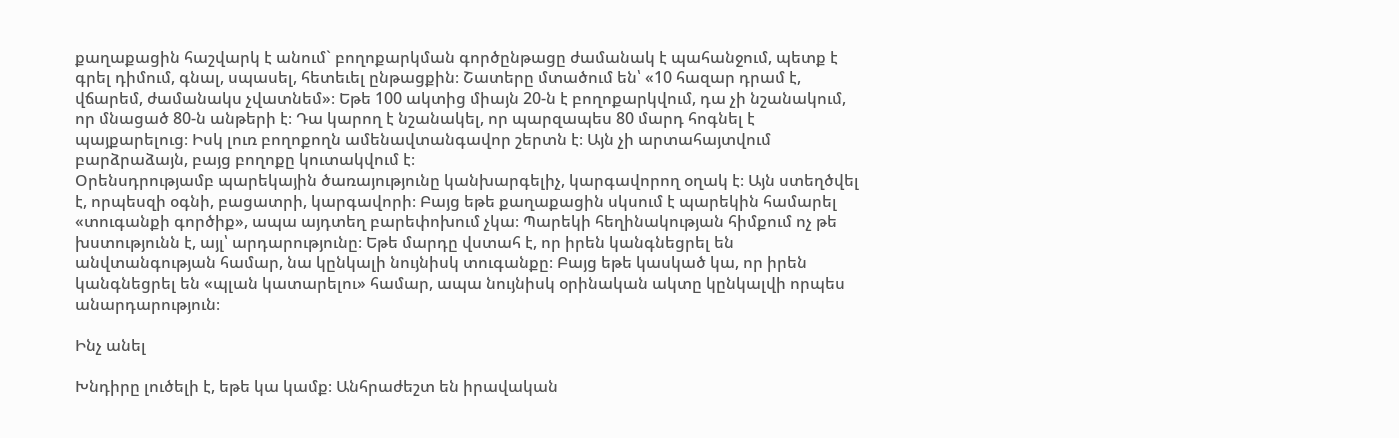քաղաքացին հաշվարկ է անում` բողոքարկման գործընթացը ժամանակ է պահանջում, պետք է գրել դիմում, գնալ, սպասել, հետեւել ընթացքին։ Շատերը մտածում են՝ «10 հազար դրամ է, վճարեմ, ժամանակս չվատնեմ»։ Եթե 100 ակտից միայն 20-ն է բողոքարկվում, դա չի նշանակում, որ մնացած 80-ն անթերի է։ Դա կարող է նշանակել, որ պարզապես 80 մարդ հոգնել է պայքարելուց։ Իսկ լուռ բողոքողն ամենավտանգավոր շերտն է։ Այն չի արտահայտվում բարձրաձայն, բայց բողոքը կուտակվում է։
Օրենսդրությամբ պարեկային ծառայությունը կանխարգելիչ, կարգավորող օղակ է։ Այն ստեղծվել է, որպեսզի օգնի, բացատրի, կարգավորի։ Բայց եթե քաղաքացին սկսում է պարեկին համարել «տուգանքի գործիք», ապա այդտեղ բարեփոխում չկա։ Պարեկի հեղինակության հիմքում ոչ թե խստությունն է, այլ՝ արդարությունը։ Եթե մարդը վստահ է, որ իրեն կանգնեցրել են անվտանգության համար, նա կընկալի նույնիսկ տուգանքը։ Բայց եթե կասկած կա, որ իրեն կանգնեցրել են «պլան կատարելու» համար, ապա նույնիսկ օրինական ակտը կընկալվի որպես անարդարություն։

Ինչ անել

Խնդիրը լուծելի է, եթե կա կամք։ Անհրաժեշտ են իրավական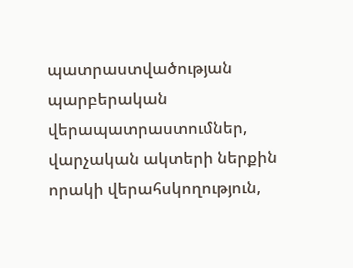պատրաստվածության պարբերական վերապատրաստումներ, վարչական ակտերի ներքին որակի վերահսկողություն,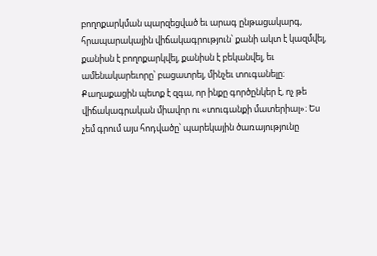բողոքարկման պարզեցված եւ արագ ընթացակարգ, հրապարակային վիճակագրություն՝ քանի ակտ է կազմվել, քանիսն է բողոքարկվել, քանիսն է բեկանվել, եւ ամենակարեւորը՝ բացատրել, մինչեւ տուգանելը։ Քաղաքացին պետք է զգա, որ ինքը գործընկեր է, ոչ թե վիճակագրական միավոր ու «տուգանքի մատերիալ»։ Ես չեմ գրում այս հոդվածը՝ պարեկային ծառայությունը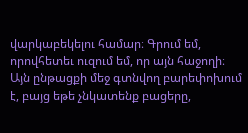վարկաբեկելու համար։ Գրում եմ, որովհետեւ ուզում եմ, որ այն հաջողի։ Այն ընթացքի մեջ գտնվող բարեփոխում է, բայց եթե չնկատենք բացերը,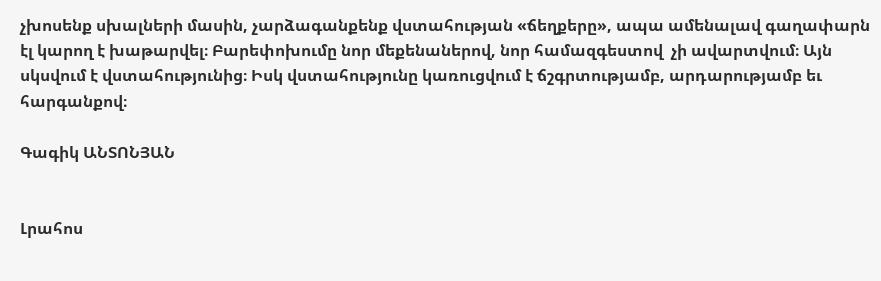չխոսենք սխալների մասին, չարձագանքենք վստահության «ճեղքերը», ապա ամենալավ գաղափարն էլ կարող է խաթարվել։ Բարեփոխումը նոր մեքենաներով, նոր համազգեստով  չի ավարտվում։ Այն սկսվում է վստահությունից։ Իսկ վստահությունը կառուցվում է ճշգրտությամբ, արդարությամբ եւ հարգանքով։

Գագիկ ԱՆՏՈՆՅԱՆ


Լրահոս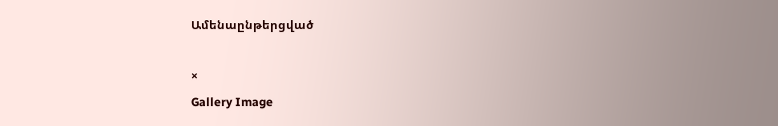Ամենաընթերցված

×
Gallery Image